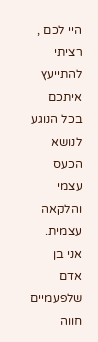היי לכם ,
רציתי להתייעץ איתכם בכל הנוגע לנושא הכעס עצמי והלקאה עצמית.
אני בן אדם שלפעמיים חווה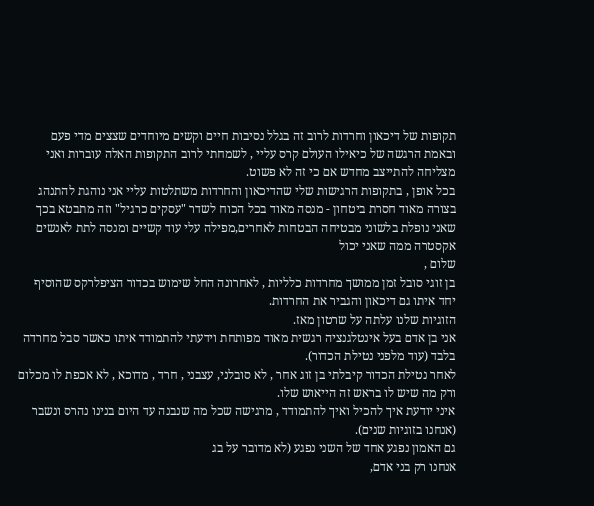תקופות של דיכאון וחרדות לרוב זה בגלל נסיבות חיים וקשים מיוחדים שצצים מדי פעם ובאמת הרגשה של כיאילו העולם קרס עליי , לשמחתי לרוב התקופות האלה עוברות ואני מצליחה להתייצב מחדש אם כי זה לא פשוט.
בכל אופן , בתקופות הרגישות שלי שהדיכאון והחרדות משתלטות עליי אני נוהגת להתנהג בצורה מאוד חסרת ביטחון - מנסה מאוד בכל הכוח לשדר "עסקים כרגיל" וזה מתבטא בכך שאני נופלת בלשוני מבטיחה הבטחות לאחרים,מפילה עלי עוד קשיים ומנסה לתת לאנשים אקסטרה ממה שאני יכול
שלום ,
בן זוגי סובל זמן ממושך מחרדות כלליות , לאחרונה החל שימוש בכדור הציפלרקס שהוסיף יחד איתו גם דיכאון והגביר את החרדות.
הזוגיות שלנו עלתה על שרטון מאז.
אני בן אדם בעל אינטלגנציה רגשית מאוד מפותחת וידעתי להתמודד איתו כאשר סבל מחרדה בלבד (עוד מלפני נטילת הכדור).
לאחר נטילת הכדור קיבלתי בן זוג אחר , לא סובלני, עצבני , חרד , מדוכא , לא אכפת לו מכלום ורק מה שיש לו בראש זה הייאוש שלו.
איני יודעת איך להכיל ואיך להתמודד , מרגישה שכל מה שנבנה עד היום בנינו נהרס ונשבר (אנחנו בזוגיות שנים).
גם האמון נפגע אחד של השני נפגע (לא מדובר על בג
אנחנו רק בני אדם,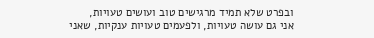ובפרט שלא תמיד מרגישים טוב ועושים טעויות,
אני גם עושה טעויות, ולפעמים טעויות ענקיות, שאני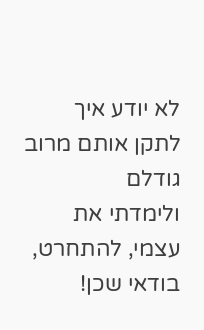לא יודע איך לתקן אותם מרוב גודלם
ולימדתי את עצמי, להתחרט, בודאי שכן!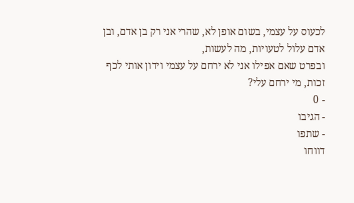לכעוס על עצמי, בשום אופן לא, שהרי אני רק בן אדם, ובן אדם עלול לטעויות, מה לעשות,
ובפרט שאם אפילו אני לא ירחם על עצמי וידון אותי לכף זכות, מי ירחם עלי?
- 0
- הגיבו
- שתפו
דווחו